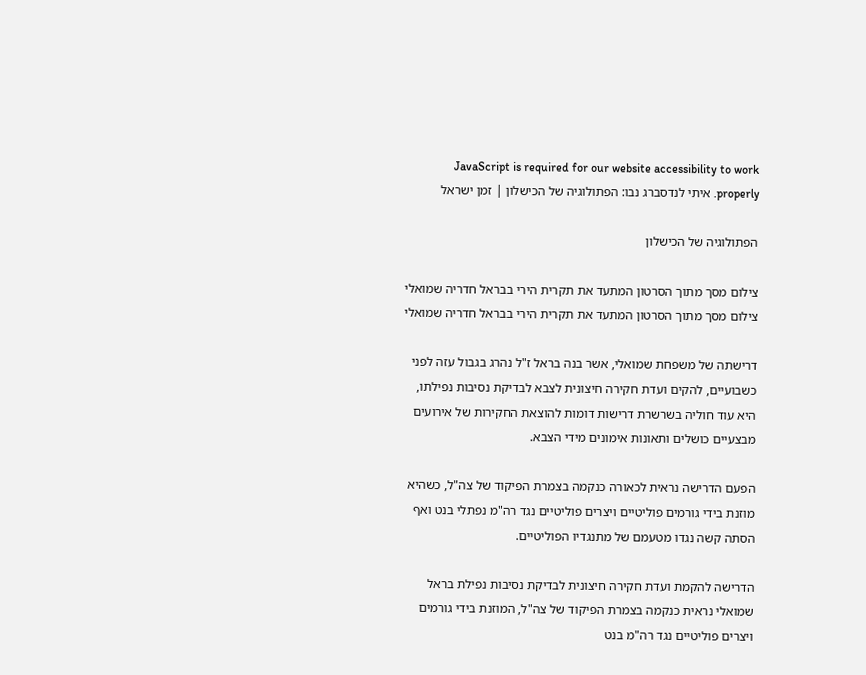JavaScript is required for our website accessibility to work properly. איתי לנדסברג נבו: הפתולוגיה של הכישלון | זמן ישראל

הפתולוגיה של הכישלון

צילום מסך מתוך הסרטון המתעד את תקרית הירי בבראל חדריה שמואלי
צילום מסך מתוך הסרטון המתעד את תקרית הירי בבראל חדריה שמואלי

דרישתה של משפחת שמואלי, אשר בנה בראל ז"ל נהרג בגבול עזה לפני כשבועיים, להקים ועדת חקירה חיצונית לצבא לבדיקת נסיבות נפילתו, היא עוד חוליה בשרשרת דרישות דומות להוצאת החקירות של אירועים מבצעיים כושלים ותאונות אימונים מידי הצבא.

הפעם הדרישה נראית לכאורה כנקמה בצמרת הפיקוד של צה"ל, כשהיא מוזנת בידי גורמים פוליטיים ויצרים פוליטיים נגד רה"מ נפתלי בנט ואף הסתה קשה נגדו מטעמם של מתנגדיו הפוליטיים.

הדרישה להקמת ועדת חקירה חיצונית לבדיקת נסיבות נפילת בראל שמואלי נראית כנקמה בצמרת הפיקוד של צה"ל, המוזנת בידי גורמים ויצרים פוליטיים נגד רה"מ בנט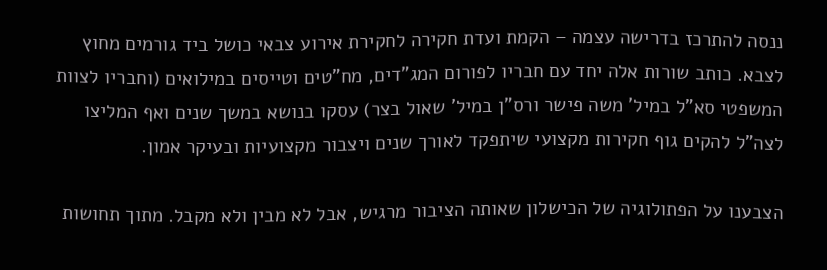ננסה להתרכז בדרישה עצמה – הקמת ועדת חקירה לחקירת אירוע צבאי כושל ביד גורמים מחוץ לצבא. כותב שורות אלה יחד עם חבריו לפורום המג"דים, מח"טים וטייסים במילואים (וחבריו לצוות המשפטי סא"ל במיל' משה פישר ורס"ן במיל' שאול בצר) עסקו בנושא במשך שנים ואף המליצו לצה"ל להקים גוף חקירות מקצועי שיתפקד לאורך שנים ויצבור מקצועיות ובעיקר אמון.

הצבענו על הפתולוגיה של הכישלון שאותה הציבור מרגיש, אבל לא מבין ולא מקבל. מתוך תחושות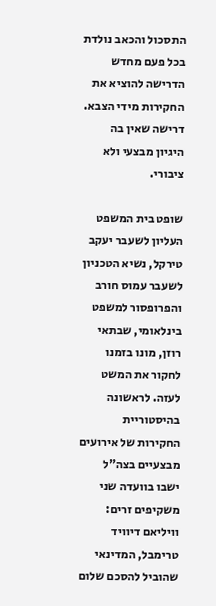התסכול והכאב נולדת בכל פעם מחדש הדרישה להוציא את החקירות מידי הצבא. דרישה שאין בה היגיון מבצעי ולא ציבורי.

שופט בית המשפט העליון לשעבר יעקב טירקל, נשיא הטכניון לשעבר עמוס חורב והפרופסור למשפט בינלאומי, שבתאי רוזן, מונו בזמנו לחקור את המשט לעזה. לראשונה בהיסטוריית החקירות של אירועים מבצעיים בצה"ל ישבו בוועדה שני משקיפים זרים: וויליאם דיוויד טרימבל, המדינאי שהוביל להסכם שלום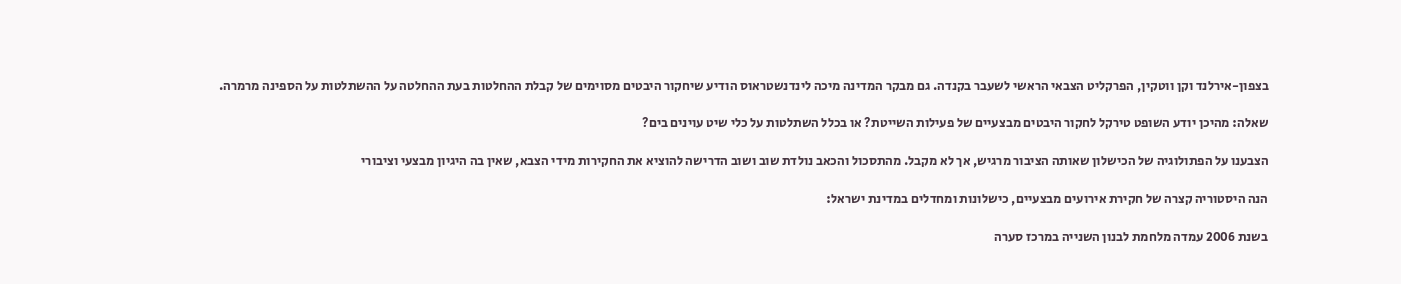בצפון-אירלנד וקן ווטקין, הפרקליט הצבאי הראשי לשעבר בקנדה. גם מבקר המדינה מיכה לינדנשטראוס הודיע שיחקור היבטים מסוימים של קבלת ההחלטות בעת ההחלטה על ההשתלטות על הספינה מרמרה.

שאלה: מהיכן יודע השופט טירקל לחקור היבטים מבצעיים של פעילות השייטת? או בכלל השתלטות על כלי שיט עוינים בים?

הצבענו על הפתולוגיה של הכישלון שאותה הציבור מרגיש, אך לא מקבל. מהתסכול והכאב נולדת שוב ושוב הדרישה להוציא את החקירות מידי הצבא, שאין בה היגיון מבצעי וציבורי

הנה היסטוריה קצרה של חקירת אירועים מבצעיים, כישלונות ומחדלים במדינת ישראל:

בשנת 2006 עמדה מלחמת לבנון השנייה במרכז סערה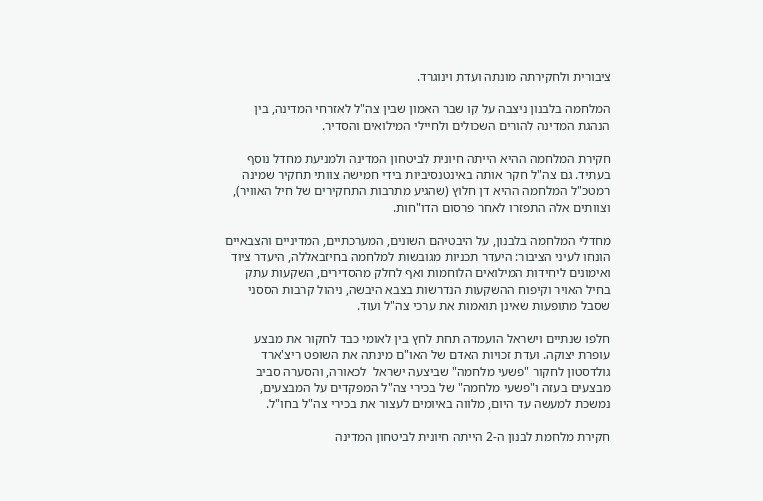ציבורית ולחקירתה מונתה ועדת וינוגרד.

המלחמה בלבנון ניצבה על קו שבר האמון שבין צה"ל לאזרחי המדינה, בין הנהגת המדינה להורים השכולים ולחיילי המילואים והסדיר.

חקירת המלחמה ההיא הייתה חיונית לביטחון המדינה ולמניעת מחדל נוסף בעתיד. גם צה"ל חקר אותה באינטנסיביות בידי חמישה צוותי תחקיר שמינה רמטכ"ל המלחמה ההיא דן חלוץ (שהגיע מתרבות התחקירים של חיל האוויר), וצוותים אלה התפזרו לאחר פרסום הדו"חות.

מחדלי המלחמה בלבנון, על היבטיהם השונים, המערכתיים, המדיניים והצבאיים הונחו לעיני הציבור: היעדר תכניות מגובשות למלחמה בחיזבאללה, היעדר ציוד ואימונים ליחידות המילואים הלוחמות ואף לחלק מהסדירים, השקעות עתק בחיל האויר וקיפוח ההשקעות הנדרשות בצבא היבשה, ניהול קרבות הססני שסבל מתופעות שאינן תואמות את ערכי צה"ל ועוד.

חלפו שנתיים וישראל הועמדה תחת לחץ בין לאומי כבד לחקור את מבצע עופרת יצוקה. ועדת זכויות האדם של האו"ם מינתה את השופט ריצ'ארד גולדסטון לחקור "פשעי מלחמה" שביצעה ישראל  לכאורה, והסערה סביב מבצעים בעזה ו"פשעי מלחמה" של בכירי צה"ל המפקדים על המבצעים, נמשכת למעשה עד היום, מלווה באיומים לעצור את בכירי צה"ל בחו"ל.

חקירת מלחמת לבנון ה-2 הייתה חיונית לביטחון המדינה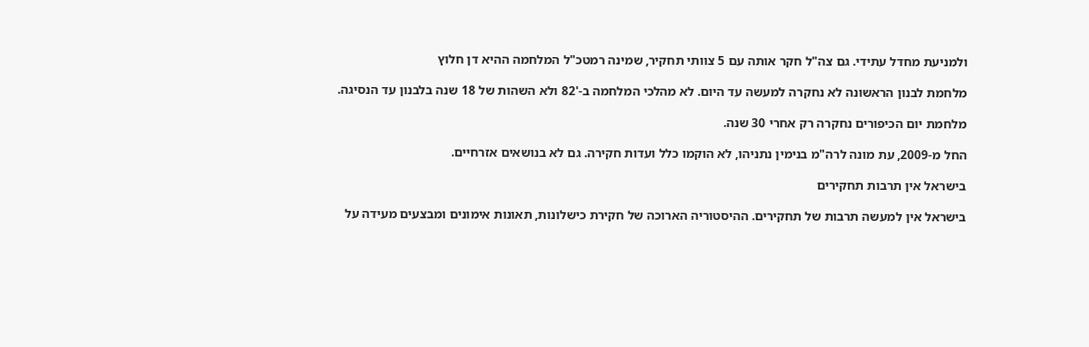ולמניעת מחדל עתידי. גם צה"ל חקר אותה עם 5 צוותי תחקיר, שמינה רמטכ"ל המלחמה ההיא דן חלוץ

מלחמת לבנון הראשונה לא נחקרה למעשה עד היום. לא מהלכי המלחמה ב-'82 ולא השהות של 18 שנה בלבנון עד הנסיגה.

מלחמת יום הכיפורים נחקרה רק אחרי 30 שנה.

החל מ-2009, עת מונה לרה"מ בנימין נתניהו, לא הוקמו כלל ועדות חקירה. גם לא בנושאים אזרחיים.

בישראל אין תרבות תחקירים

בישראל אין למעשה תרבות של תחקירים. ההיסטוריה הארוכה של חקירת כישלונות, תאונות אימונים ומבצעים מעידה על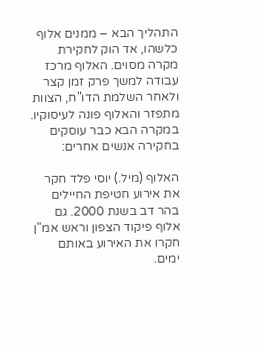התהליך הבא – ממנים אלוף כלשהו, אד הוק לחקירת מקרה מסוים. האלוף מרכז עבודה למשך פרק זמן קצר ולאחר השלמת הדו"ח, הצוות מתפזר והאלוף פונה לעיסוקיו. במקרה הבא כבר עוסקים בחקירה אנשים אחרים:

האלוף (מיל.) יוסי פלד חקר את אירוע חטיפת החיילים בהר דב בשנת 2000. גם אלוף פיקוד הצפון וראש אמ"ן חקרו את האירוע באותם ימים.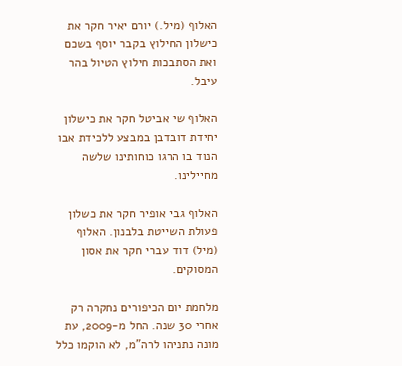האלוף (מיל.) יורם יאיר חקר את כישלון החילוץ בקבר יוסף בשכם ואת הסתבכות חילוץ הטיול בהר עיבל.

האלוף שי אביטל חקר את כישלון יחידת דובדבן במבצע ללכידת אבו הנוד בו הרגו כוחותינו שלשה מחיילינו.

האלוף גבי אופיר חקר את כשלון פעולת השייטת בלבנון. האלוף (מיל) דוד עברי חקר את אסון המסוקים.

מלחמת יום הכיפורים נחקרה רק אחרי 30 שנה. החל מ-2009, עת מונה נתניהו לרה"מ, לא הוקמו כלל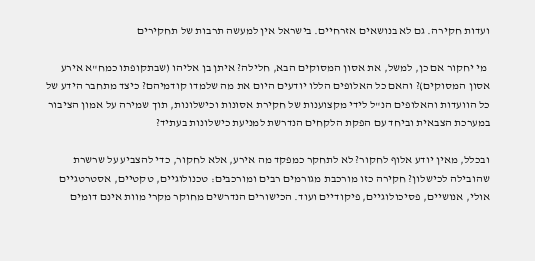ועדות חקירה. גם לא בנושאים אזרחיים. בישראל אין למעשה תרבות של תחקירים

 מי יחקור אם כן, למשל, את אסון המסוקים הבא, חלילה? איתן בן אליהו (שבתקופתו כמח"א אירע אסון המסוקים)? והאם כל האלופים הללו יודעים היום את מה שלמדו קודמיהם? כיצד מתחבר הידע של כל הוועדות והאלופים הנ"ל לידי מקצוענות של חקירת אסונות וכישלונות, תוך שמירה על אמון הציבור במערכת הצבאית וביחד עם הפקת הלקחים הנדרשת למניעת כישלונות בעתיד?

ובכלל, מאין יודע אלוף לחקור? לא לתחקר כמפקד מה אירע, אלא לחקור, כדי להצביע על שרשרת שהובילה לכישלון? חקירה כזו מורכבת מגורמים רבים ומורכבים: טכנולוגיים, טקטיים, אסטרטגיים אולי, אנושיים, פסיכולוגיים, פיקודיים ועוד. הכישורים הנדרשים מחוקר מקרי מוות אינם דומים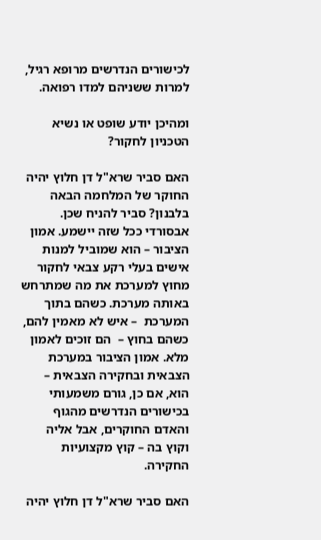לכישורים הנדרשים מרופא רגיל, למרות ששניהם למדו רפואה.

ומהיכן יודע שופט או נשיא הטכניון לחקור?

האם סביר שרא"ל דן חלוץ יהיה החוקר של המלחמה הבאה בלבנון? סביר להניח שכן. אבסורדי ככל שזה יישמע. אמון הציבור – הוא שמוביל למנות אישים בעלי רקע צבאי לחקור מחוץ למערכת את מה שמתרחש באותה מערכת. כשהם בתוך המערכת  – איש לא מאמין להם, כשהם בחוץ –  הם זוכים לאמון מלא. אמון הציבור במערכת הצבאית ובחקירה הצבאית – הוא, אם כן, גורם משמעותי בכישורים הנדרשים מהגוף והאדם החוקרים, אבל אליה וקוץ בה – קוץ מקצועיות החקירה.

האם סביר שרא"ל דן חלוץ יהיה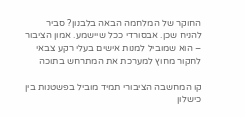החוקר של המלחמה הבאה בלבנון? סביר להניח שכן. אבסורדי ככל שיישמע. אמון הציבור – הוא שמוביל למנות אישים בעלי רקע צבאי לחקור מחוץ למערכת את המתרחש בתוכה

קו המחשבה הציבורי תמיד מוביל בפשטנות בין כישלון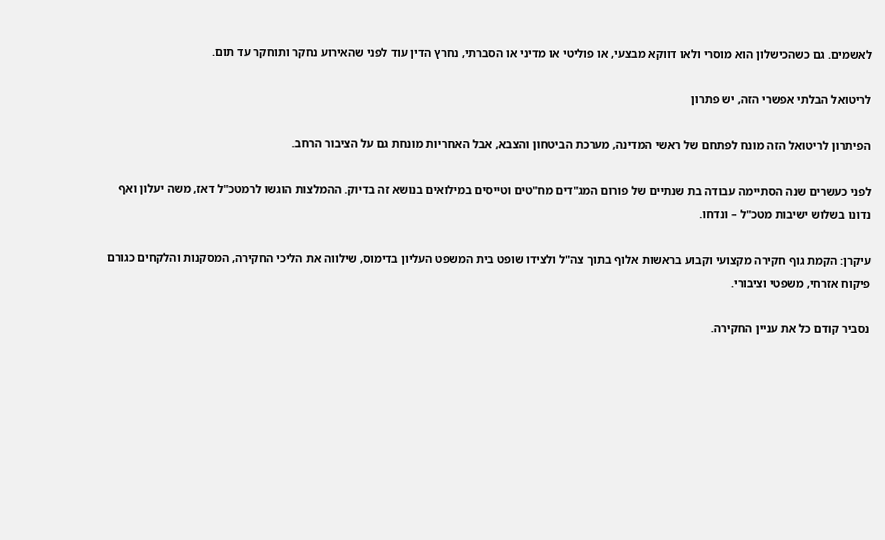לאשמים. גם כשהכישלון הוא מוסרי ולאו דווקא מבצעי, או פוליטי או מדיני או הסברתי, נחרץ הדין עוד לפני שהאירוע נחקר ותוחקר עד תום.

לריטואל הבלתי אפשרי הזה, יש פתרון

הפיתרון לריטואל הזה מונח לפתחם של ראשי המדינה, מערכת הביטחון והצבא, אבל האחריות מונחת גם על הציבור הרחב.

לפני כעשרים שנה הסתיימה עבודה בת שנתיים של פורום המג"דים מח"טים וטייסים במילואים בנושא זה בדיוק. ההמלצות הוגשו לרמטכ"ל דאז, משה יעלון ואף נדונו בשלוש ישיבות מטכ"ל – ונדחו.

עיקרן: הקמת גוף חקירה מקצועי וקבוע בראשות אלוף בתוך צה"ל ולצידו שופט בית המשפט העליון בדימוס, שילווה את הליכי החקירה, המסקנות והלקחים כגורם פיקוח אזרחי, משפטי וציבורי.

נסביר קודם כל את עניין החקירה.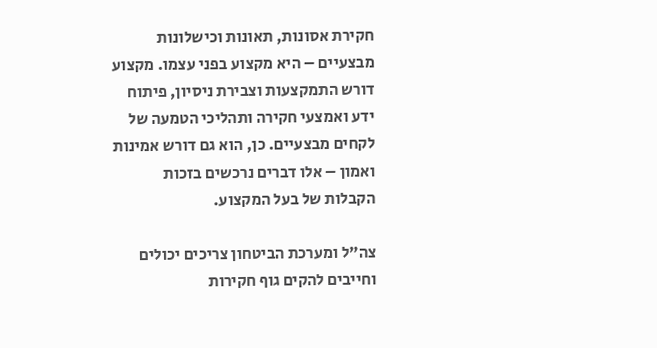חקירת אסונות, תאונות וכישלונות מבצעיים – היא מקצוע בפני עצמו. מקצוע דורש התמקצעות וצבירת ניסיון, פיתוח ידע ואמצעי חקירה ותהליכי הטמעה של לקחים מבצעיים. כן, הוא גם דורש אמינות ואמון – אלו דברים נרכשים בזכות הקבלות של בעל המקצוע.

צה"ל ומערכת הביטחון צריכים יכולים וחייבים להקים גוף חקירות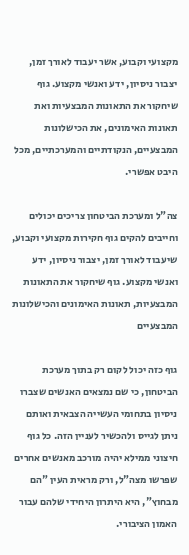מקצועי וקבוע, אשר יעבוד לאורך זמן, יצבור ניסיון, ידע ואנשי מקצוע. גוף שיחקור את התאונות המבצעיות ואת תאונות האימונים, את הכישלונות המבצעיים, הנקודתיים והמערכתיים, מכל היבט אפשרי.

צה"ל ומערכת הביטחון צריכים יכולים וחייבים להקים גוף חקירות מקצועי וקבוע, שיעבוד לאורך זמן, יצבור ניסיון, ידע ואנשי מקצוע. גוף שיחקור את התאונות המבצעיות, תאונות האימונים והכישלונות המבצעיים

גוף כזה יכול לקום רק בתוך מערכת הביטחון, כי שם נמצאים האנשים שצברו ניסיון בתחומי העשייה הצבאית ואותם ניתן לגייס ולהכשיר לעניין הזה. כל גוף חיצוני ממילא יהיה מורכב מאנשים אחרים שפרשו מצה"ל, ורק מראית העין "הם מבחוץ", היא היתרון היחידי שלהם עבור האמון הציבורי.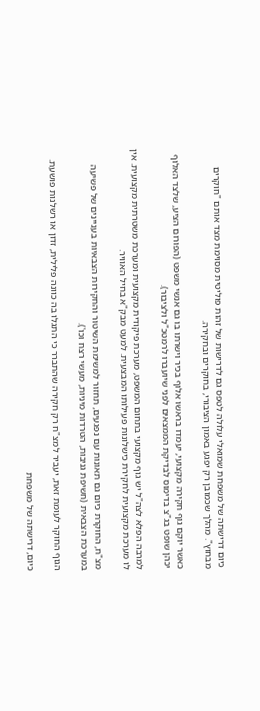כיום דרישתה של משפחת שמואלי עלולה לטפס גם לדרישות של זהות פוליטית מסוימת מצד אותם "חוקרים מבחוץ". מהלך שכמובן רק יפגע באמון הציבורי, בחוקרים ובחקירה.

כאשר יוקם גוף חקירה מקצועי, יעמדו בראשו אלוף בכיר וישרתו בו גם אנשי משפט (הפורום הציע, שלצד האלוף יכהן שופט בג"צ בדימוס לבדיקת הממצאים לפני שיועברו לרמטכ"ל ולציבור).

למרבה הפלא לצה"ל יש גוף מקצועי בתחום המשפט, מערכת פיקודית מקצועית ומערכת משטרתית מקצועית. אין לו מערכת מקצועית לחקירת כישלונות פעילותו המבצעית. למעט מבק"א בחיל האוויר.

מצ"ח, החוקרת כיום גם תאונות עם נפגעים, תחזור למשימת השיטור והחקירות הצבאיות בעניינים של פשיעה במערכת הצבאית (חשיפת גניבות, הטרדות מיניות, מעשי רצח וכו').

הגוף החוקר לעומת זאת, יעביר למצ"ח רק חקירה שהתברר כי התגלו בה כוונה פלילית, זדון או רשלנות פושעת.

כיום, דרישתה של משפחת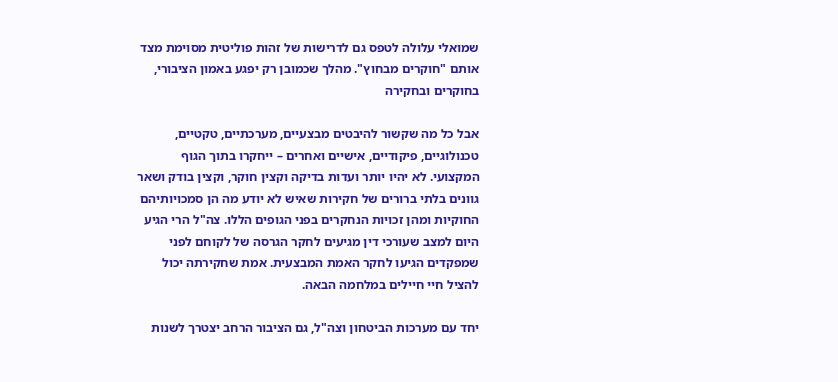שמואלי עלולה לטפס גם לדרישות של זהות פוליטית מסוימת מצד אותם "חוקרים מבחוץ". מהלך שכמובן רק יפגע באמון הציבורי, בחוקרים ובחקירה

אבל כל מה שקשור להיבטים מבצעיים, מערכתיים, טקטיים, טכנולוגיים, פיקודיים, אישיים ואחרים – ייחקרו בתוך הגוף המקצועי. לא יהיו יותר ועדות בדיקה וקצין חוקר, וקצין בודק ושאר גוונים בלתי ברורים של חקירות שאיש לא יודע מה הן סמכויותיהם החוקיות ומהן זכויות הנחקרים בפני הגופים הללו. צה"ל הרי הגיע היום למצב שעורכי דין מגיעים לחקר הגרסה של לקוחם לפני שמפקדים הגיעו לחקר האמת המבצעית. אמת שחקירתה יכול להציל חיי חיילים במלחמה הבאה.

יחד עם מערכות הביטחון וצה"ל, גם הציבור הרחב יצטרך לשנות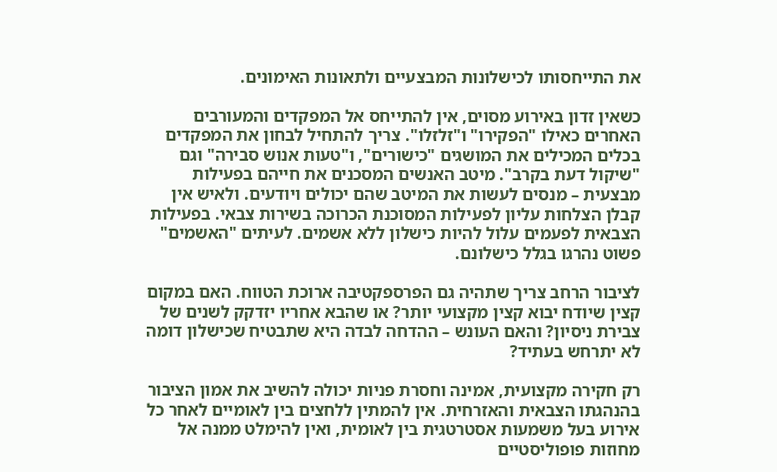את התייחסותו לכישלונות המבצעיים ולתאונות האימונים.

כשאין זדון באירוע מסוים, אין להתייחס אל המפקדים והמעורבים האחרים כאילו "הפקירו" ו"זלזלו". צריך להתחיל לבחון את המפקדים בכלים המכילים את המושגים "כישורים", ו"טעות אנוש סבירה" וגם "שיקול דעת בקרב". מיטב האנשים המסכנים את חייהם בפעילות מבצעית – מנסים לעשות את המיטב שהם יכולים ויודעים. ולאיש אין קבלן הצלחות עליון לפעילות המסוכנת הכרוכה בשירות צבאי. בפעילות הצבאית לפעמים עלול להיות כישלון ללא אשמים. לעיתים "האשמים" פשוט נהרגו בגלל כישלונם.

לציבור הרחב צריך שתהיה גם הפרספקטיבה ארוכת הטווח. האם במקום קצין שיודח יבוא קצין מקצועי יותר? או שהבא אחריו יזדקק לשנים של צבירת ניסיון? והאם העונש – ההדחה לבדה היא שתבטיח שכישלון דומה לא יתרחש בעתיד?

רק חקירה מקצועית, אמינה וחסרת פניות יכולה להשיב את אמון הציבור בהנהגתו הצבאית והאזרחית. אין להמתין ללחצים בין לאומיים לאחר כל אירוע בעל משמעות אסטרטגית בין לאומית, ואין להימלט ממנה אל מחוזות פופוליסטיים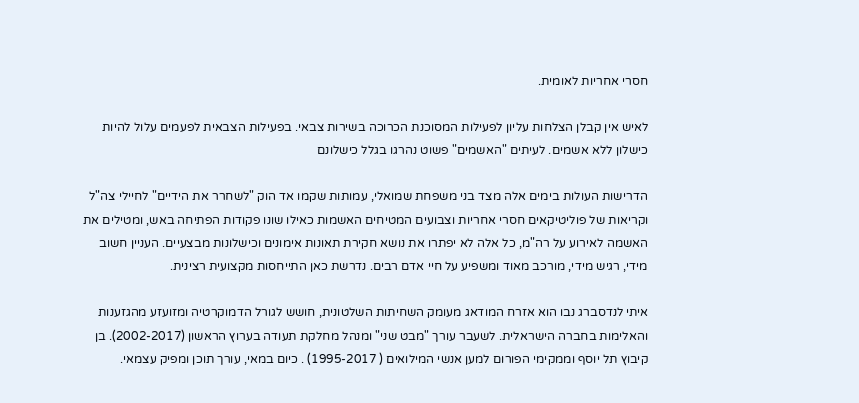חסרי אחריות לאומית.

לאיש אין קבלן הצלחות עליון לפעילות המסוכנת הכרוכה בשירות צבאי. בפעילות הצבאית לפעמים עלול להיות כישלון ללא אשמים. לעיתים "האשמים" פשוט נהרגו בגלל כישלונם

הדרישות העולות בימים אלה מצד בני משפחת שמואלי, עמותות שקמו אד הוק "לשחרר את הידיים" לחיילי צה"ל וקריאות של פוליטיקאים חסרי אחריות וצבועים המטיחים האשמות כאילו שונו פקודות הפתיחה באש, ומטילים את האשמה לאירוע על רה"מ, כל אלה לא יפתרו את נושא חקירת תאונות אימונים וכישלונות מבצעיים. העניין חשוב מידי, רגיש מידי, מורכב מאוד ומשפיע על חיי אדם רבים. נדרשת כאן התייחסות מקצועית רצינית.

איתי לנדסברג נבו הוא אזרח המודאג מעומק השחיתות השלטונית, חושש לגורל הדמוקרטיה ומזועזע מהגזענות והאלימות בחברה הישראלית. לשעבר עורך "מבט שני" ומנהל מחלקת תעודה בערוץ הראשון (2002-2017). בן קיבוץ תל יוסף וממקימי הפורום למען אנשי המילואים ( 1995-2017) . כיום במאי, עורך תוכן ומפיק עצמאי.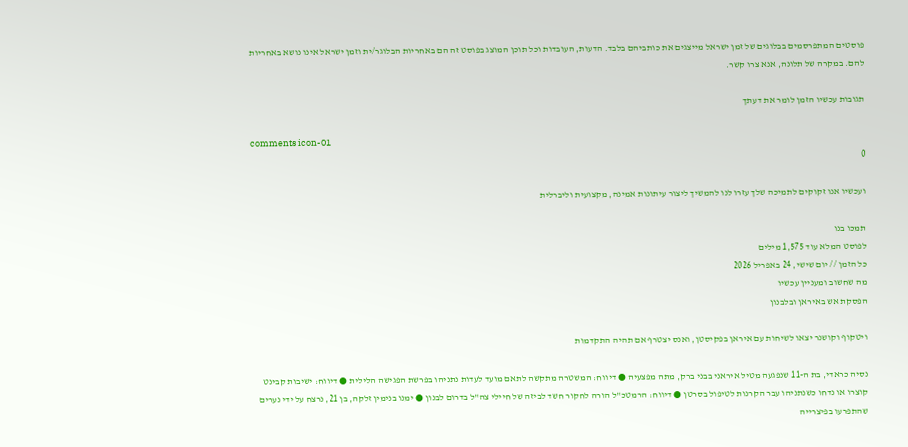פוסטים המתפרסמים בבלוגים של זמן ישראל מייצגים את כותביהם בלבד. הדעות, העובדות וכל תוכן המוצג בפוסט זה הם באחריות הבלוגר/ית וזמן ישראל אינו נושא באחריות להם. במקרה של תלונה, אנא צרו קשר.

תגובות עכשיו הזמן לומר את דעתך

comments icon-01
0

ועכשיו אנו זקוקים לתמיכה שלך עזרו לנו להמשיך ליצור עיתונות אמינה, מקצועית וליברלית

תמכו בנו
לפוסט המלא עוד 1,575 מילים
כל הזמן // יום שישי, 24 באפריל 2026
מה שחשוב ומעניין עכשיו
הפסקת אש באיראן ובלבנון

ויטקוף וקושנר יצאו לשיחות עם איראן בפקיסטן, ואנס יצטרף אם תהיה התקדמות

נסיה כראדי, בת ה-11 שנפגעה מטיל איראני בבני ברק, מתה מפצעיה ● דיווח: המשטרה מתקשה לתאם מועד לעדות נתניהו בפרשת הפגישה הלילית ● דיווח: ישיבות קבינט קוצרו או נדחו כשנתניהו עבר הקרנות לטיפול בסרטן ● דיווח: הרמטכ"ל הורה לחקור חשד לביזה של חיילי צה"ל בדרום לבנון ● ימנו בנימין זלקה, בן 21, נרצח על ידי נערים שהתפרעו בפיצרייה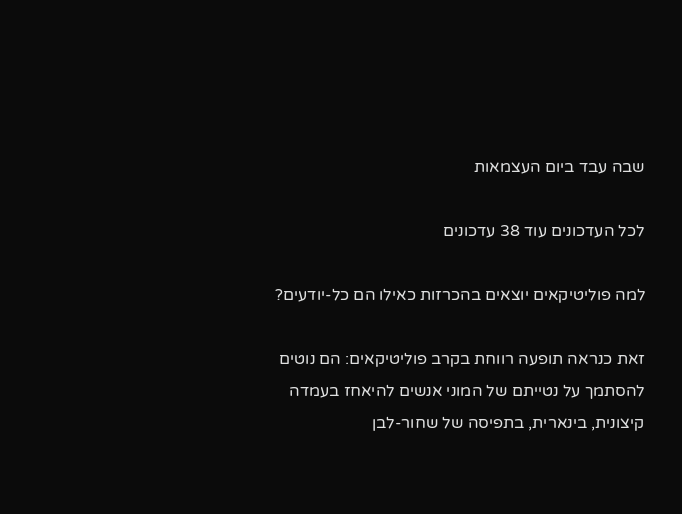שבה עבד ביום העצמאות

לכל העדכונים עוד 38 עדכונים

למה פוליטיקאים יוצאים בהכרזות כאילו הם כל-יודעים?

זאת כנראה תופעה רווחת בקרב פוליטיקאים: הם נוטים להסתמך על נטייתם של המוני אנשים להיאחז בעמדה קיצונית, בינארית, בתפיסה של שחור-לבן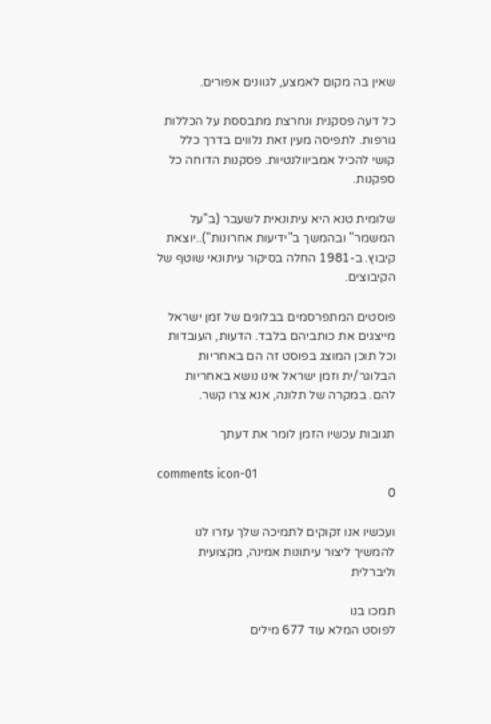שאין בה מקום לאמצע, לגוונים אפורים.

כל דעה פסקנית ונחרצת מתבססת על הכללות גורפות. לתפיסה מעין זאת נלווים בדרך כלל קושי להכיל אמביוולנטיות. פסקנות הדוחה כל ספקנות.

שלומית טנא היא עיתונאית לשעבר (ב"על המשמר" ובהמשך ב"ידיעות אחרונות")..יוצאת קיבוץ. ב-1981 החלה בסיקור עיתונאי שוטף של הקיבוצים.

פוסטים המתפרסמים בבלוגים של זמן ישראל מייצגים את כותביהם בלבד. הדעות, העובדות וכל תוכן המוצג בפוסט זה הם באחריות הבלוגר/ית וזמן ישראל אינו נושא באחריות להם. במקרה של תלונה, אנא צרו קשר.

תגובות עכשיו הזמן לומר את דעתך

comments icon-01
0

ועכשיו אנו זקוקים לתמיכה שלך עזרו לנו להמשיך ליצור עיתונות אמינה, מקצועית וליברלית

תמכו בנו
לפוסט המלא עוד 677 מילים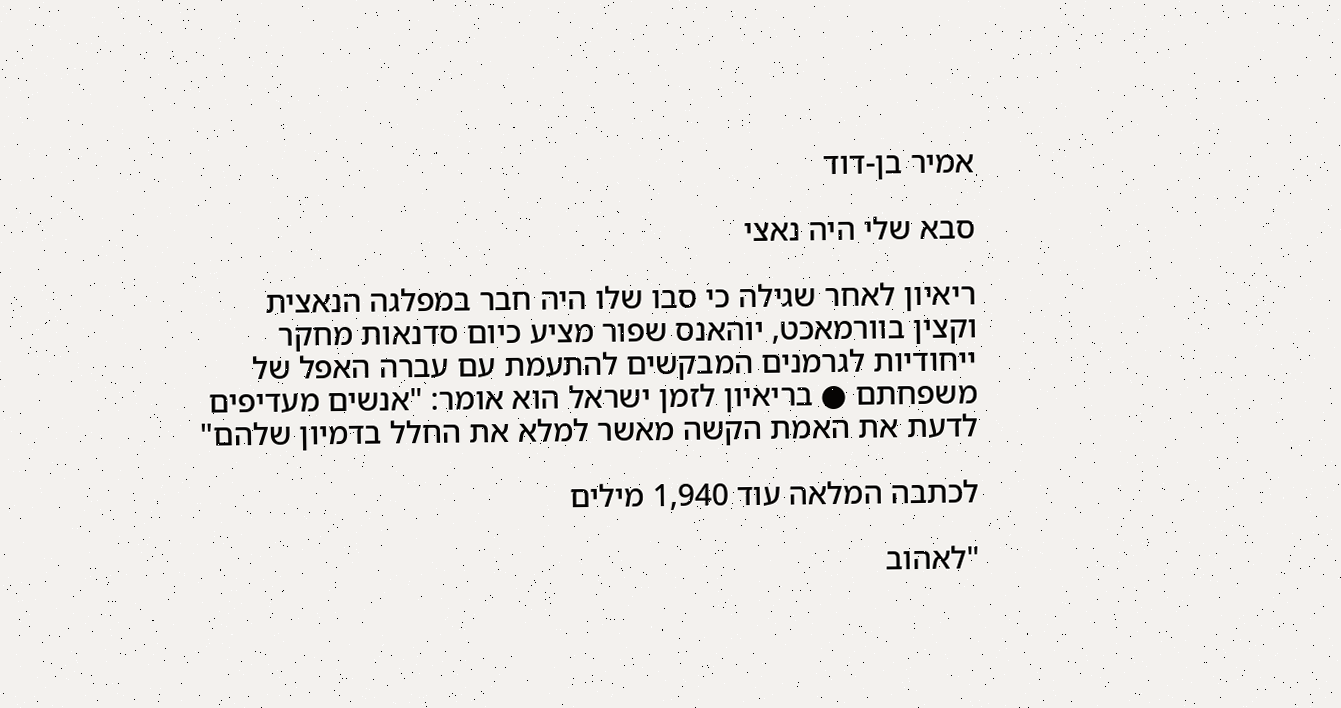אמיר בן-דוד

סבא שלי היה נאצי

ריאיון לאחר שגילה כי סבו שלו היה חבר במפלגה הנאצית וקצין בוורמאכט, יוהאנס שפור מציע כיום סדנאות מחקר ייחודיות לגרמנים המבקשים להתעמת עם עברה האפל של משפחתם ● בריאיון לזמן ישראל הוא אומר: "אנשים מעדיפים לדעת את האמת הקשה מאשר למלא את החלל בדמיון שלהם"

לכתבה המלאה עוד 1,940 מילים

"לאהוב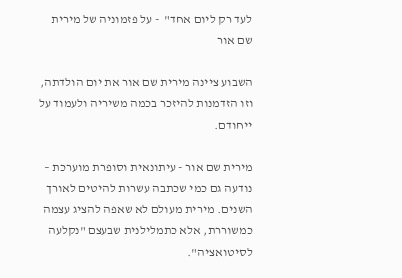לעד רק ליום אחד"  - על פזמוניה של מירית שם אור

השבוע ציינה מירית שם אור את יום הולדתה, וזו הזדמנות להיזכר בכמה משיריה ולעמוד על ייחודם.

מירית שם אור - עיתונאית וסופרת מוערכת – נודעה גם כמי שכתבה עשרות להיטים לאורך השנים. מירית מעולם לא שאפה להציג עצמה כמשוררת, אלא כתמלילנית שבעצם "נקלעה לסיטואציה".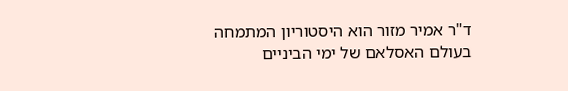ד"ר אמיר מזור הוא היסטוריון המתמחה בעולם האסלאם של ימי הביניים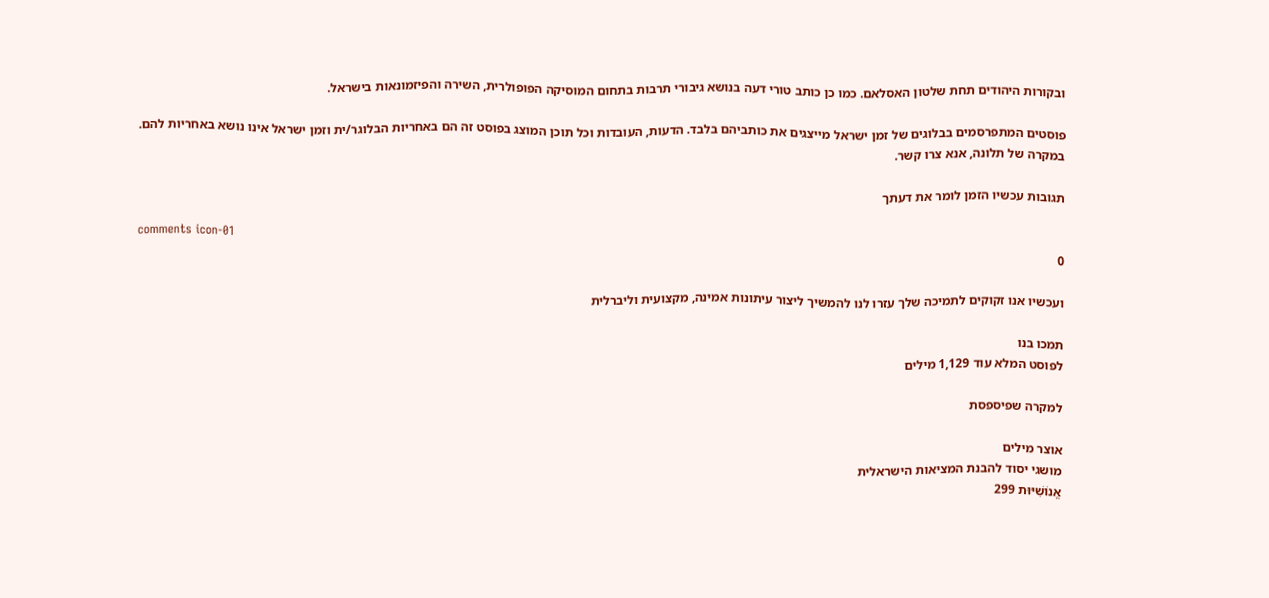ובקורות היהודים תחת שלטון האסלאם. כמו כן כותב טורי דעה בנושא גיבורי תרבות בתחום המוסיקה הפופולרית, השירה והפיזמונאות בישראל.

פוסטים המתפרסמים בבלוגים של זמן ישראל מייצגים את כותביהם בלבד. הדעות, העובדות וכל תוכן המוצג בפוסט זה הם באחריות הבלוגר/ית וזמן ישראל אינו נושא באחריות להם. במקרה של תלונה, אנא צרו קשר.

תגובות עכשיו הזמן לומר את דעתך

comments icon-01
0

ועכשיו אנו זקוקים לתמיכה שלך עזרו לנו להמשיך ליצור עיתונות אמינה, מקצועית וליברלית

תמכו בנו
לפוסט המלא עוד 1,129 מילים

למקרה שפיספסת

אוצר מילים
מושגי יסוד להבנת המציאות הישראלית
אֱנוֹשִׁיּוּת 299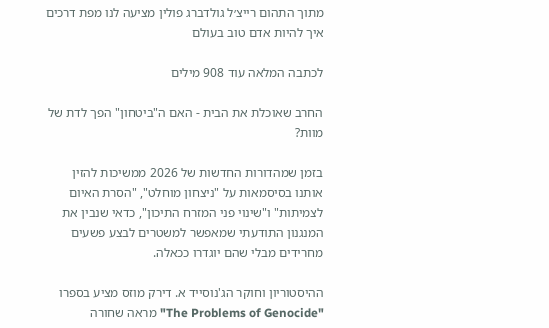מתוך התהום רייצ׳ל גולדברג פולין מציעה לנו מפת דרכים איך להיות אדם טוב בעולם

לכתבה המלאה עוד 908 מילים

החרב שאוכלת את הבית - האם ה"ביטחון" הפך לדת של מוות?

בזמן שמהדורות החדשות של 2026 ממשיכות להזין אותנו בסיסמאות על "ניצחון מוחלט", "הסרת האיום לצמיתות" ו"שינוי פני המזרח התיכון", כדאי שנבין את המנגנון התודעתי שמאפשר למשטרים לבצע פשעים מחרידים מבלי שהם יוגדרו ככאלה.

ההיסטוריון וחוקר הג'נוסייד א. דירק מוזס מציע בספרו "The Problems of Genocide" מראה שחורה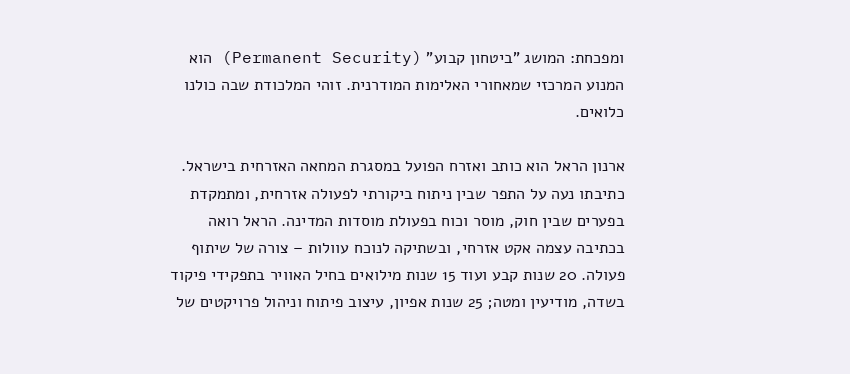ומפכחת: המושג "ביטחון קבוע" (Permanent Security) הוא המנוע המרכזי שמאחורי האלימות המודרנית. זוהי המלכודת שבה כולנו כלואים.

ארנון הראל הוא כותב ואזרח הפועל במסגרת המחאה האזרחית בישראל. כתיבתו נעה על התפר שבין ניתוח ביקורתי לפעולה אזרחית, ומתמקדת בפערים שבין חוק, מוסר וכוח בפעולת מוסדות המדינה. הראל רואה בכתיבה עצמה אקט אזרחי, ובשתיקה לנוכח עוולות – צורה של שיתוף פעולה. 20 שנות קבע ועוד 15 שנות מילואים בחיל האוויר בתפקידי פיקוד בשדה, מודיעין ומטה; 25 שנות אפיון, עיצוב פיתוח וניהול פרויקטים של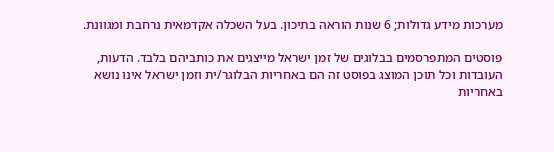מערכות מידע גדולות; 6 שנות הוראה בתיכון. בעל השכלה אקדמאית נרחבת ומגוונת.

פוסטים המתפרסמים בבלוגים של זמן ישראל מייצגים את כותביהם בלבד. הדעות, העובדות וכל תוכן המוצג בפוסט זה הם באחריות הבלוגר/ית וזמן ישראל אינו נושא באחריות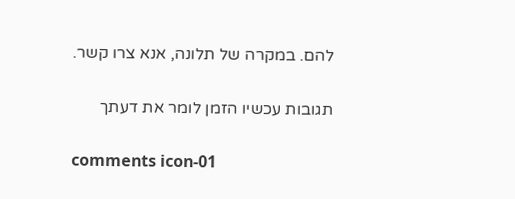להם. במקרה של תלונה, אנא צרו קשר.

תגובות עכשיו הזמן לומר את דעתך

comments icon-01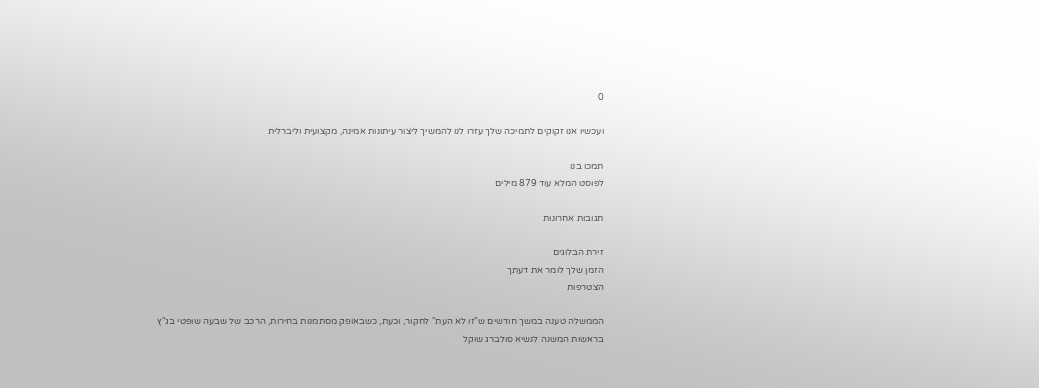0

ועכשיו אנו זקוקים לתמיכה שלך עזרו לנו להמשיך ליצור עיתונות אמינה, מקצועית וליברלית

תמכו בנו
לפוסט המלא עוד 879 מילים

תגובות אחרונות

זירת הבלוגים
הזמן שלך לומר את דעתך
הצטרפות

הממשלה טענה במשך חודשים ש"זו לא העת" לחקור, וכעת, כשבאופק מסתמנות בחירות, הרכב של שבעה שופטי בג"ץ בראשות המשנה לנשיא סולברג שוקל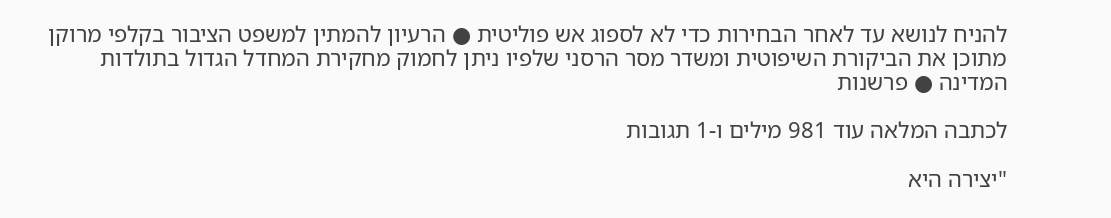להניח לנושא עד לאחר הבחירות כדי לא לספוג אש פוליטית ● הרעיון להמתין למשפט הציבור בקלפי מרוקן מתוכן את הביקורת השיפוטית ומשדר מסר הרסני שלפיו ניתן לחמוק מחקירת המחדל הגדול בתולדות המדינה ● פרשנות

לכתבה המלאה עוד 981 מילים ו-1 תגובות

"יצירה היא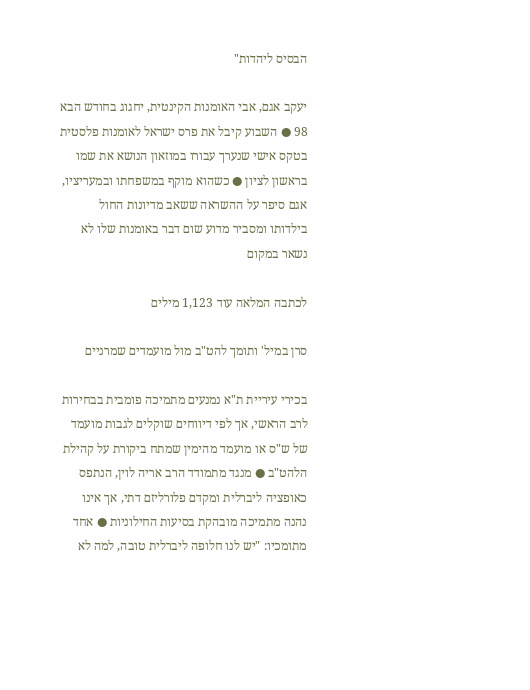הבסיס ליהדות"

יעקב אגם, אבי האומנות הקינטית, יחגוג בחודש הבא 98 ● השבוע קיבל את פרס ישראל לאומנות פלסטית בטקס אישי שנערך עבורו במוזאון הנושא את שמו בראשון לציון ● כשהוא מוקף במשפחתו ובמעריציו, אגם סיפר על ההשראה ששאב מדיונות החול בילדותו ומסביר מדוע שום דבר באומנות שלו לא נשאר במקום

לכתבה המלאה עוד 1,123 מילים

סרן במיל' ותומך להט"ב מול מועמדים שמרניים

בכירי עיריית ת"א נמנעים מתמיכה פומבית בבחירות לרב הראשי, אך לפי דיווחים שוקלים לגבות מועמד של ש"ס או מועמד מהימין שמתח ביקורת על קהילת הלהט"ב ● מנגד מתמודד הרב אריה לוין, הנתפס כאופציה ליברלית ומקדם פלורליזם דתי, אך אינו נהנה מתמיכה מובהקת בסיעות החילוניות ● אחד מתומכיו: "יש לנו חלופה ליברלית טובה, למה לא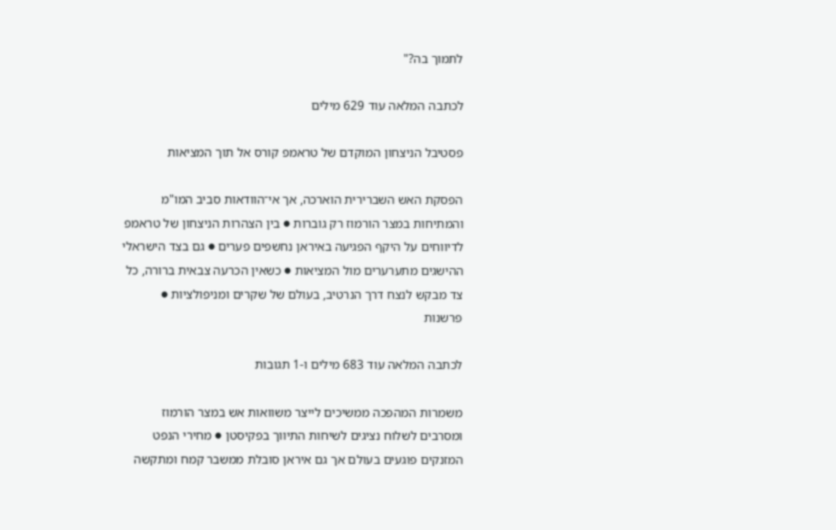לתמוך בה?"

לכתבה המלאה עוד 629 מילים

פסטיבל הניצחון המוקדם של טראמפ קורס אל תוך המציאות

הפסקת האש השברירית הוארכה, אך אי־הוודאות סביב המו"מ והמתיחות במצר הורמוז רק גוברות ● בין הצהרות הניצחון של טראמפ לדיווחים על היקף הפגיעה באיראן נחשפים פערים ● גם בצד הישראלי ההישגים מתערערים מול המציאות ● כשאין הכרעה צבאית ברורה, כל צד מבקש לנצח דרך הנרטיב, בעולם של שקרים ומניפולציות ● פרשנות

לכתבה המלאה עוד 683 מילים ו-1 תגובות

משמרות המהפכה ממשיכים לייצר משוואות אש במצר הורמוז ומסרבים לשלוח נציגים לשיחות התיווך בפקיסטן ● מחירי הנפט המזנקים פוגעים בעולם אך גם איראן סובלת ממשבר קמח ומתקשה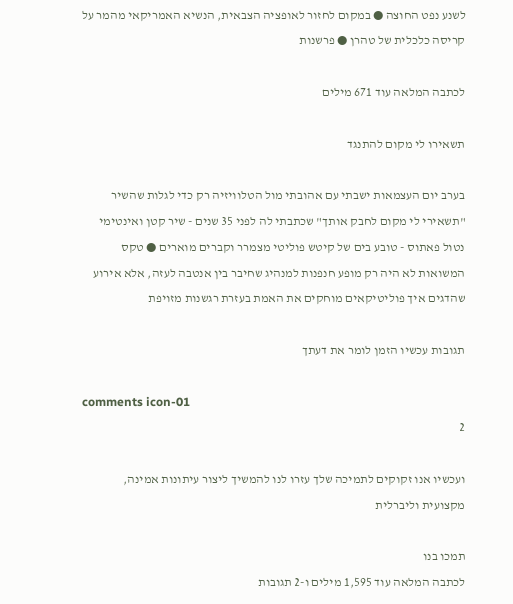לשנע נפט החוצה ● במקום לחזור לאופציה הצבאית, הנשיא האמריקאי מהמר על קריסה כלכלית של טהרן ● פרשנות

לכתבה המלאה עוד 671 מילים

תשאירו לי מקום להתנגד

בערב יום העצמאות ישבתי עם אהובתי מול הטלוויזיה רק כדי לגלות שהשיר "תשאירי לי מקום לחבק אותך" שכתבתי לה לפני 35 שנים - שיר קטן ואינטימי נטול פאתוס - טובע בים של קיטש פוליטי מצמרר וקברים מוארים ● טקס המשואות לא היה רק מופע חנפנות למנהיג שחיבר בין אנטבה לעזה, אלא אירוע שהדגים איך פוליטיקאים מוחקים את האמת בעזרת רגשנות מזויפת

תגובות עכשיו הזמן לומר את דעתך

comments icon-01
2

ועכשיו אנו זקוקים לתמיכה שלך עזרו לנו להמשיך ליצור עיתונות אמינה, מקצועית וליברלית

תמכו בנו
לכתבה המלאה עוד 1,595 מילים ו-2 תגובות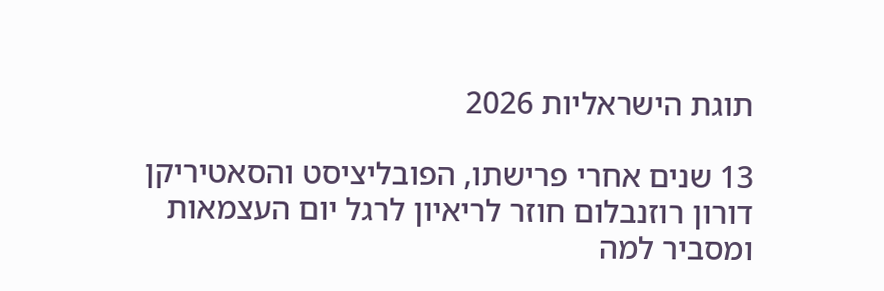תוגת הישראליות 2026

13 שנים אחרי פרישתו, הפובליציסט והסאטיריקן דורון רוזנבלום חוזר לריאיון לרגל יום העצמאות ומסביר למה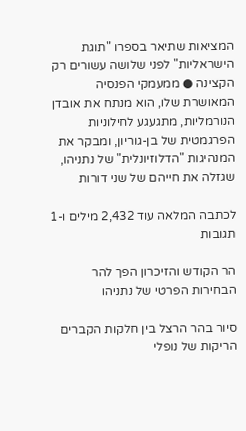המציאות שתיאר בספרו "תוגת הישראליות" לפני שלושה עשורים רק הקצינה ● ממעמקי הפנסיה המאושרת שלו, הוא מנתח את אובדן הנורמליות, מתגעגע לחילוניות הפרגמטית של בן-גוריון, ומבקר את המנהיגות "הדלוזיונלית" של נתניהו, שגזלה את חייהם של שני דורות

לכתבה המלאה עוד 2,432 מילים ו-1 תגובות

הר הקודש והזיכרון הפך להר הבחירות הפרטי של נתניהו

סיור בהר הרצל בין חלקות הקברים הריקות של נופלי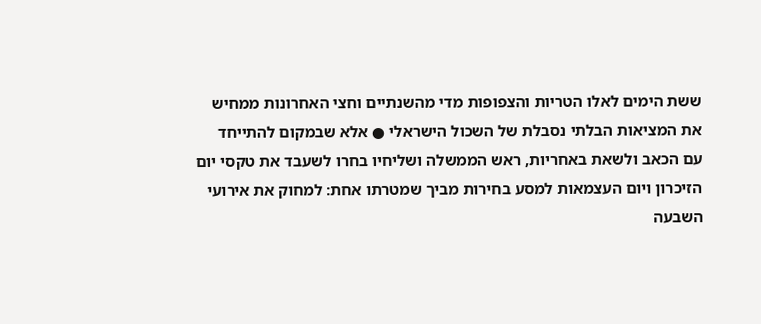ששת הימים לאלו הטריות והצפופות מדי מהשנתיים וחצי האחרונות ממחיש את המציאות הבלתי נסבלת של השכול הישראלי ● אלא שבמקום להתייחד עם הכאב ולשאת באחריות, ראש הממשלה ושליחיו בחרו לשעבד את טקסי יום הזיכרון ויום העצמאות למסע בחירות מביך שמטרתו אחת: למחוק את אירועי השבעה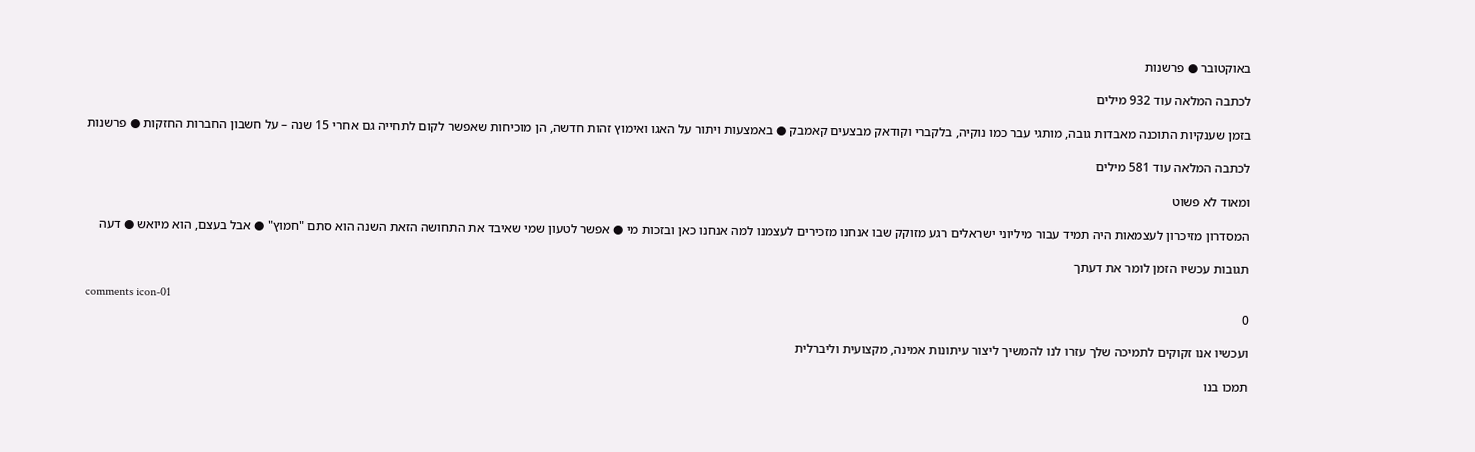באוקטובר ● פרשנות

לכתבה המלאה עוד 932 מילים

בזמן שענקיות התוכנה מאבדות גובה, מותגי עבר כמו נוקיה, בלקברי וקודאק מבצעים קאמבק ● באמצעות ויתור על האגו ואימוץ זהות חדשה, הן מוכיחות שאפשר לקום לתחייה גם אחרי 15 שנה – על חשבון החברות החזקות ● פרשנות

לכתבה המלאה עוד 581 מילים

ומאוד לא פשוט

המסדרון מזיכרון לעצמאות היה תמיד עבור מיליוני ישראלים רגע מזוקק שבו אנחנו מזכירים לעצמנו למה אנחנו כאן ובזכות מי ● אפשר לטעון שמי שאיבד את התחושה הזאת השנה הוא סתם "חמוץ" ● אבל בעצם, הוא מיואש ● דעה

תגובות עכשיו הזמן לומר את דעתך

comments icon-01
0

ועכשיו אנו זקוקים לתמיכה שלך עזרו לנו להמשיך ליצור עיתונות אמינה, מקצועית וליברלית

תמכו בנו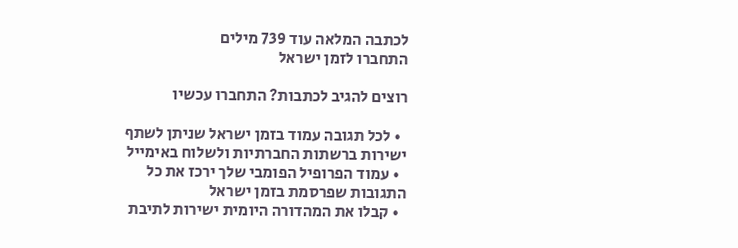לכתבה המלאה עוד 739 מילים
התחברו לזמן ישראל

רוצים להגיב לכתבות? התחברו עכשיו

  • לכל תגובה עמוד בזמן ישראל שניתן לשתף ישירות ברשתות החברתיות ולשלוח באימייל
  • עמוד הפרופיל הפומבי שלך ירכז את כל התגובות שפרסמת בזמן ישראל
  • קבלו את המהדורה היומית ישירות לתיבת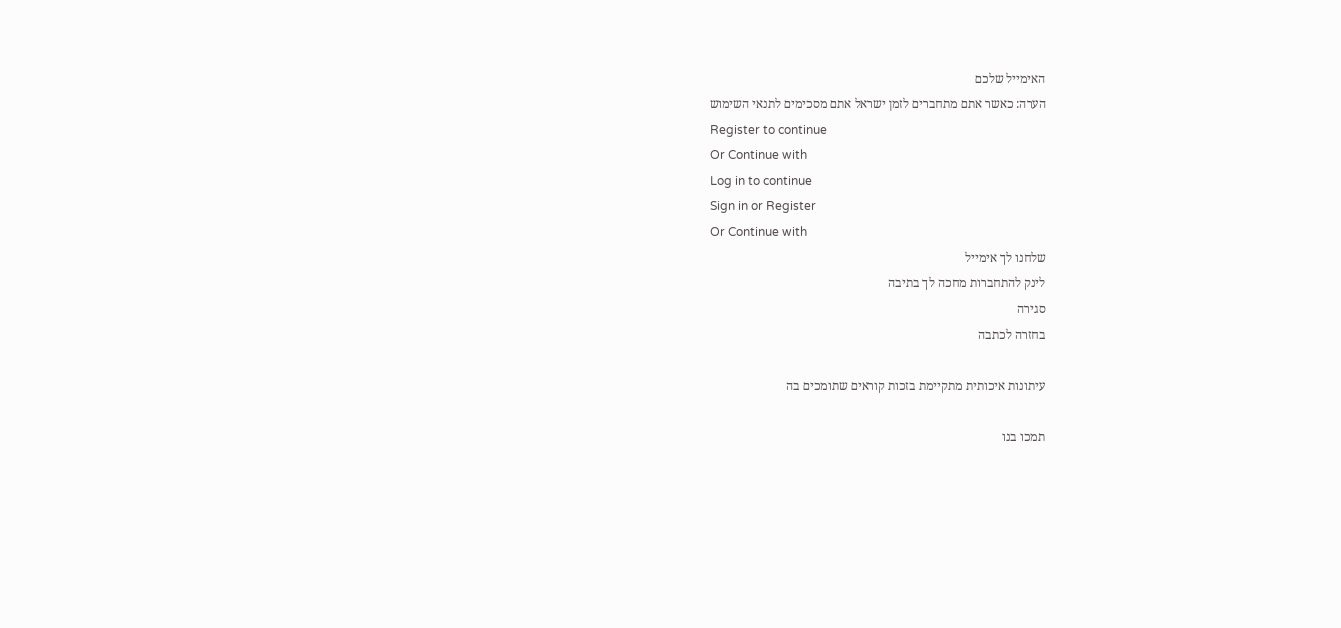האימייל שלכם
הערה: כאשר אתם מתחברים לזמן ישראל אתם מסכימים לתנאי השימוש
Register to continue
Or Continue with
Log in to continue
Sign in or Register
Or Continue with
שלחנו לך אימייל
לינק להתחברות מחכה לך בתיבה
סגירה
בחזרה לכתבה

עיתונות איכותית מתקיימת בזכות קוראים שתומכים בה

תמכו בנו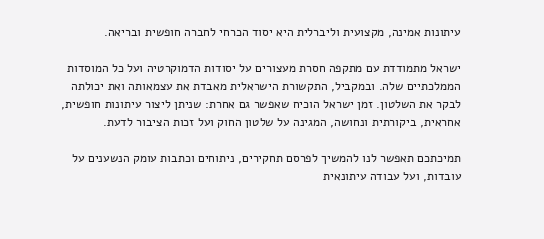עיתונות אמינה, מקצועית וליברלית היא יסוד הכרחי לחברה חופשית ובריאה.

ישראל מתמודדת עם מתקפה חסרת מעצורים על יסודות הדמוקרטיה ועל כל המוסדות הממלכתיים שלה. ובמקביל, התקשורת הישראלית מאבדת את עצמאותה ואת יכולתה לבקר את השלטון. זמן ישראל הוכיח שאפשר גם אחרת: שניתן ליצור עיתונות חופשית, אחראית, ביקורתית ונחושה, המגינה על שלטון החוק ועל זכות הציבור לדעת.

תמיכתכם תאפשר לנו להמשיך לפרסם תחקירים, ניתוחים וכתבות עומק הנשענים על עובדות, ועל עבודה עיתונאית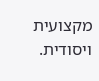מקצועית ויסודית.